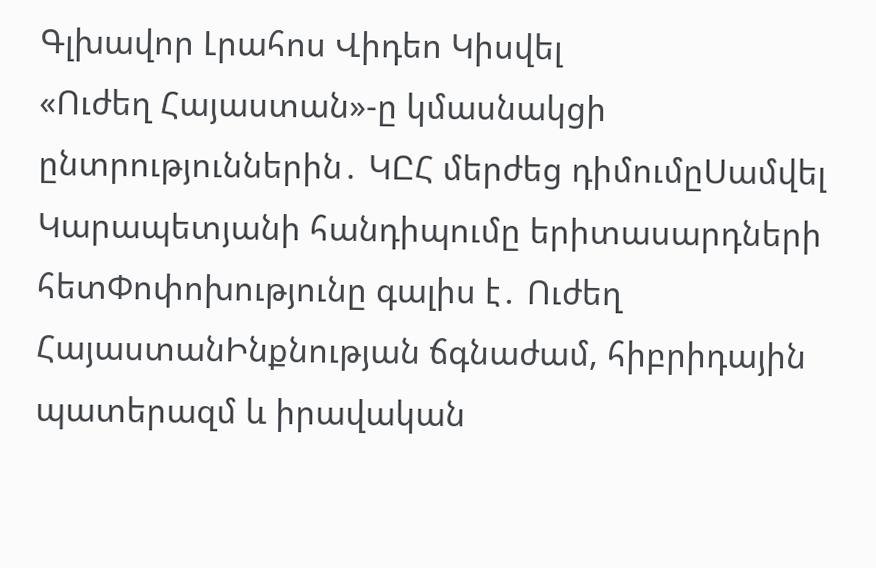Գլխավոր Լրահոս Վիդեո Կիսվել
«Ուժեղ Հայաստան»-ը կմասնակցի ընտրություններին․ ԿԸՀ մերժեց դիմումըՍամվել Կարապետյանի հանդիպումը երիտասարդների հետՓոփոխությունը գալիս է․ Ուժեղ ՀայաստանԻնքնության ճգնաժամ, հիբրիդային պատերազմ և իրավական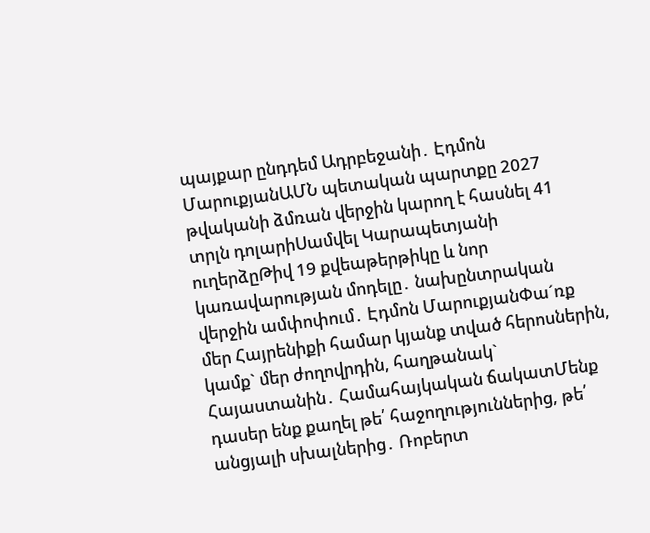պայքար ընդդեմ Ադրբեջանի․ Էդմոն ՄարուքյանԱՄՆ պետական պարտքը 2027 թվականի ձմռան վերջին կարող է հասնել 41 տրլն դոլարիՍամվել Կարապետյանի ուղերձըԹիվ 19 քվեաթերթիկը և նոր կառավարության մոդելը․ նախընտրական վերջին ամփոփում․ Էդմոն ՄարուքյանՓա´ռք մեր Հայրենիքի համար կյանք տված հերոսներին, կամք` մեր ժողովրդին, հաղթանակ` Հայաստանին․ Համահայկական ճակատՄենք դասեր ենք քաղել թե՛ հաջողություններից, թե՛ անցյալի սխալներից․ Ռոբերտ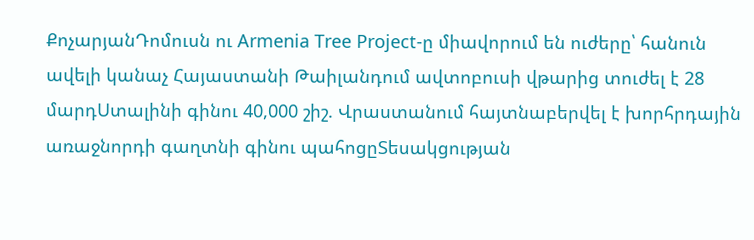ՔոչարյանԴոմուսն ու Armenia Tree Project-ը միավորում են ուժերը՝ հանուն ավելի կանաչ Հայաստանի Թաիլանդում ավտոբուսի վթարից տուժել է 28 մարդՍտալինի գինու 40,000 շիշ. Վրաստանում հայտնաբերվել է խորհրդային առաջնորդի գաղտնի գինու պահոցըՏեսակցության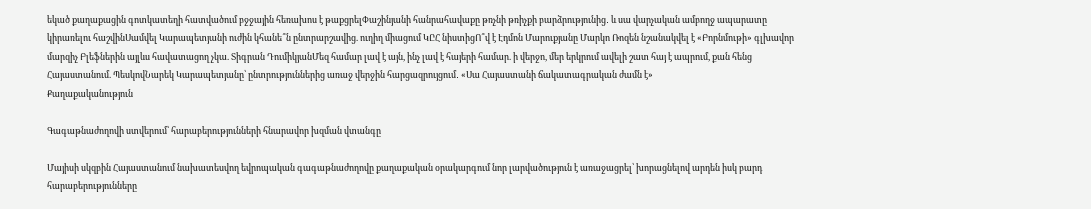եկած քաղաքացին գոտկատեղի հատվածում բջջային հեռախոս է թաքցրելՓաշինյանի հանրահավաքը թռչնի թռիչքի բարձրությունից․ և սա վարչական ամբողջ ապարատը կիրառելու հաշվինՍամվել Կարապետյանի ուժին կհանե՞ն ընտրարշավից. ուղիղ միացում ԿԸՀ նիստիցՈ՞վ է Էդմոն Մարուքյանը Մարկո Ռոզեն նշանակվել է «Բորնմութի» գլխավոր մարզիչ Բլեֆներին այլևս հավատացող չկա. Տիգրան ԴումիկյանՄեզ համար լավ է այն, ինչ լավ է հայերի համար. ի վերջո, մեր երկրում ավելի շատ հայ է ապրում, քան հենց Հայաստանում. ՊեսկովՆարեկ Կարապետյանը՝ ընտրություններից առաջ վերջին հարցազրույցում․ «Սա Հայաստանի ճակատագրական ժամն է»
Քաղաքականություն

Գագաթնաժողովի ստվերում՝ հարաբերությունների հնարավոր խզման վտանգը

Մայիսի սկզբին Հայաստանում նախատեսվող եվրոպական գագաթնաժողովը քաղաքական օրակարգում նոր լարվածություն է առաջացրել՝ խորացնելով արդեն իսկ բարդ հարաբերությունները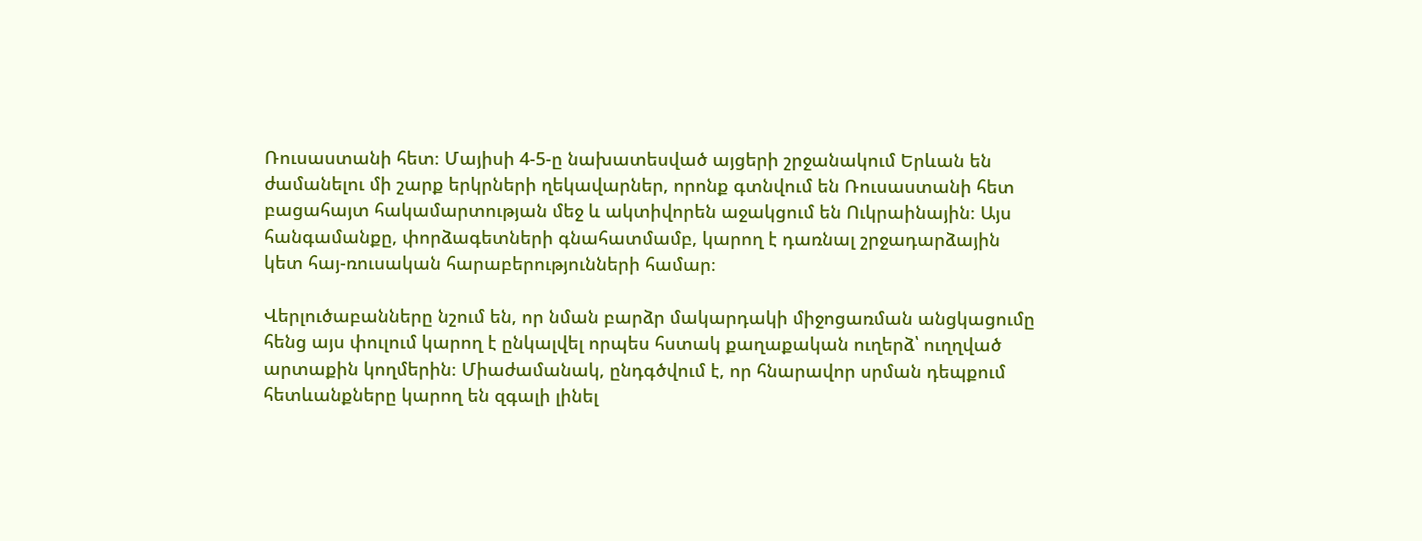Ռուսաստանի հետ։ Մայիսի 4-5-ը նախատեսված այցերի շրջանակում Երևան են ժամանելու մի շարք երկրների ղեկավարներ, որոնք գտնվում են Ռուսաստանի հետ բացահայտ հակամարտության մեջ և ակտիվորեն աջակցում են Ուկրաինային։ Այս հանգամանքը, փորձագետների գնահատմամբ, կարող է դառնալ շրջադարձային կետ հայ-ռուսական հարաբերությունների համար։

Վերլուծաբանները նշում են, որ նման բարձր մակարդակի միջոցառման անցկացումը հենց այս փուլում կարող է ընկալվել որպես հստակ քաղաքական ուղերձ՝ ուղղված արտաքին կողմերին։ Միաժամանակ, ընդգծվում է, որ հնարավոր սրման դեպքում հետևանքները կարող են զգալի լինել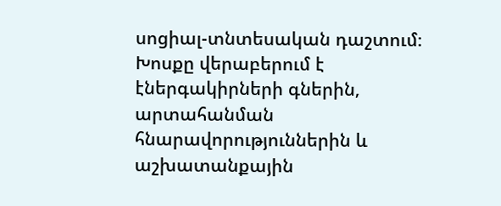սոցիալ-տնտեսական դաշտում։ Խոսքը վերաբերում է էներգակիրների գներին, արտահանման հնարավորություններին և աշխատանքային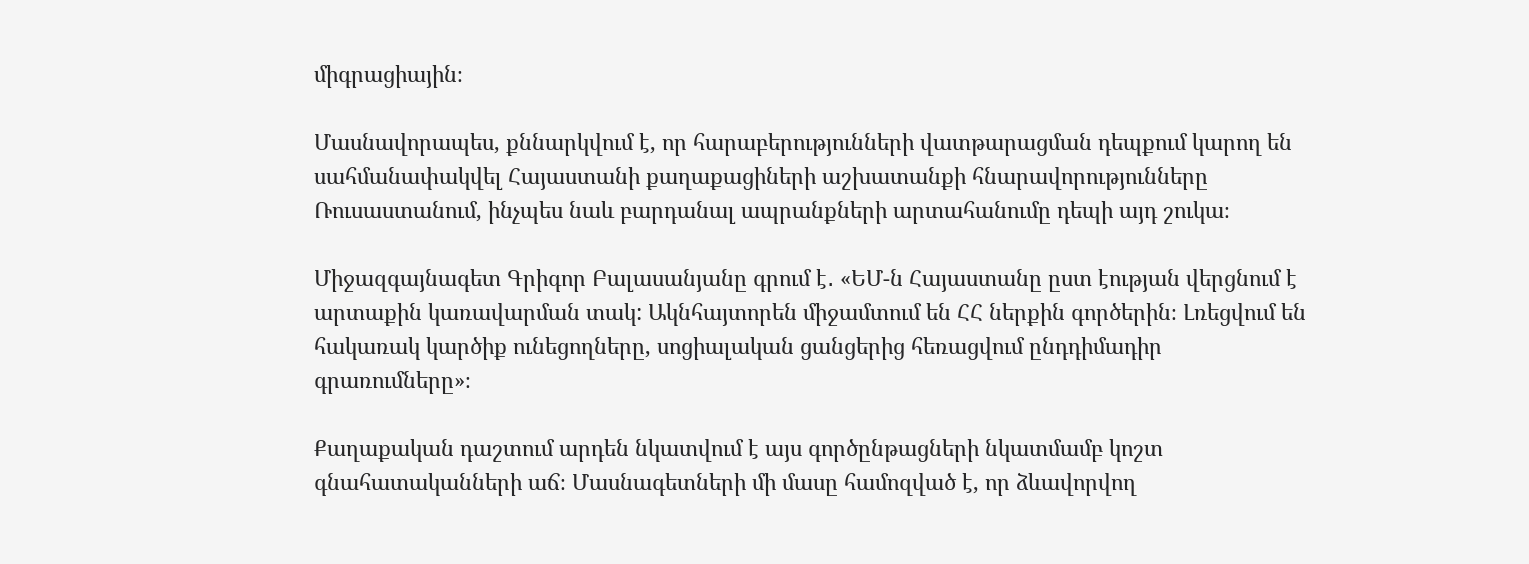միգրացիային։

Մասնավորապես, քննարկվում է, որ հարաբերությունների վատթարացման դեպքում կարող են սահմանափակվել Հայաստանի քաղաքացիների աշխատանքի հնարավորությունները Ռուսաստանում, ինչպես նաև բարդանալ ապրանքների արտահանումը դեպի այդ շուկա։

Միջազգայնագետ Գրիգոր Բալասանյանը գրում է․ «ԵՄ-ն Հայաստանը ըստ էության վերցնում է արտաքին կառավարման տակ: Ակնհայտորեն միջամտում են ՀՀ ներքին գործերին։ Լռեցվում են հակառակ կարծիք ունեցողները, սոցիալական ցանցերից հեռացվում ընդդիմադիր գրառումները»։

Քաղաքական դաշտում արդեն նկատվում է այս գործընթացների նկատմամբ կոշտ գնահատականների աճ։ Մասնագետների մի մասը համոզված է, որ ձևավորվող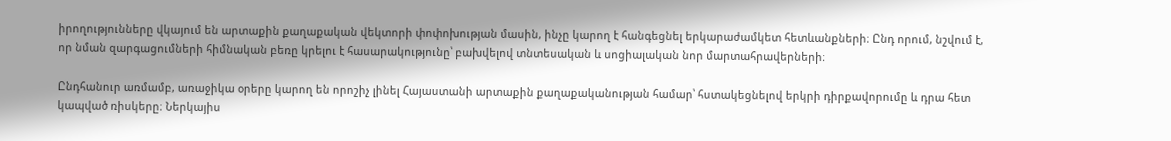իրողությունները վկայում են արտաքին քաղաքական վեկտորի փոփոխության մասին, ինչը կարող է հանգեցնել երկարաժամկետ հետևանքների։ Ընդ որում, նշվում է, որ նման զարգացումների հիմնական բեռը կրելու է հասարակությունը՝ բախվելով տնտեսական և սոցիալական նոր մարտահրավերների։

Ընդհանուր առմամբ, առաջիկա օրերը կարող են որոշիչ լինել Հայաստանի արտաքին քաղաքականության համար՝ հստակեցնելով երկրի դիրքավորումը և դրա հետ կապված ռիսկերը։ Ներկայիս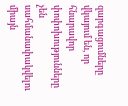զարգացումները վկայում են, որ հնարավոր փոփոխությունները չեն սահմանափակվելու միայն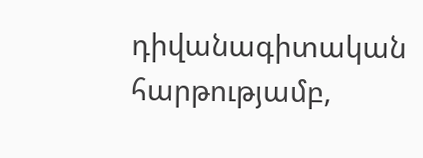դիվանագիտական հարթությամբ,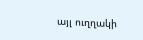այլ ուղղակի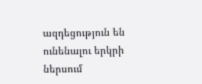ազդեցություն են ունենալու երկրի ներսում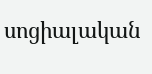սոցիալական